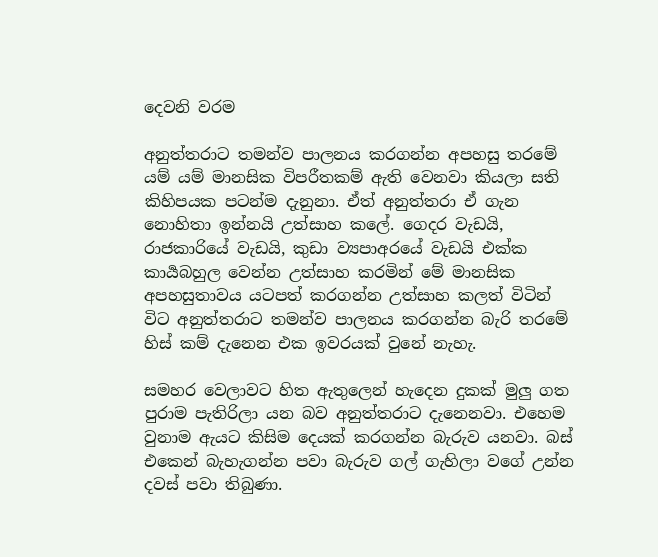දෙවනි වරම

අනුත්තරාට තමන්ව පාලනය කරගන්න අපහසු තරමේ යම් යම් මානසික විපරීතකම් ඇති වෙනවා කියලා සති කිහිපයක පටන්ම දැනුනා. ඒත් අනුත්තරා ඒ ගැන නොහිතා ඉන්නයි උත්සාහ කලේ. ගෙදර වැඩයි, රාජකාරියේ වැඩයි, කුඩා ව්‍යපාඅරයේ වැඩයි එක්ක කාර්‍යබහුල වෙන්න උත්සාහ කරමින් මේ මානසික අපහසුතාවය යටපත් කරගන්න උත්සාහ කලත් විටින් විට අනුත්තරාට තමන්ව පාලනය කරගන්න බැරි තරමේ හිස් කම් දැනෙන එක ඉවරයක් වුනේ නැහැ.

සමහර වෙලාවට හිත ඇතුලෙන් හැදෙන දුකක් මුලු ගත පුරාම පැතිරිලා යන බව අනුත්තරාට දැනෙනවා. එහෙම වුනාම ඇයට කිසිම දෙයක් කරගන්න බැරුව යනවා. බස් එකෙන් බැහැගන්න පවා බැරුව ගල් ගැහිලා වගේ උන්න දවස් පවා තිබුණා.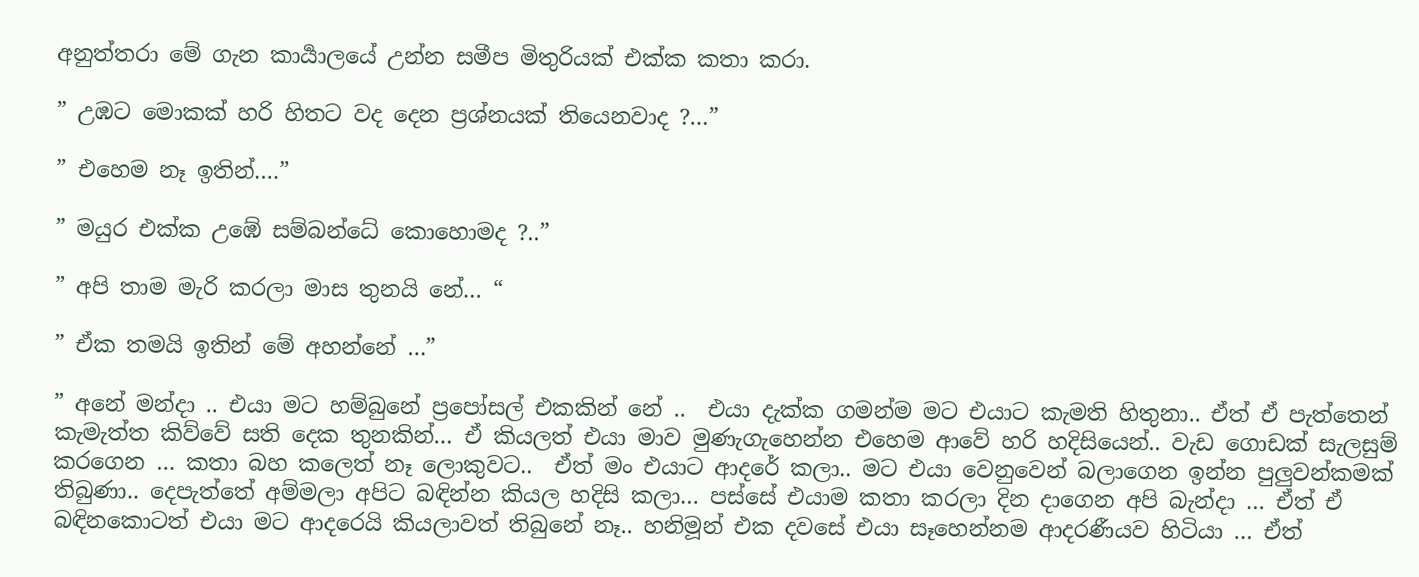අනුත්තරා මේ ගැන කාර්‍යාලයේ උන්න සමීප මිතුරියක් එක්ක කතා කරා.

” උඹට මොකක් හරි හිතට වද දෙන ප්‍රශ්නයක් තියෙනවාද ?…”

” එහෙම නෑ ඉතින්….”

” මයුර එක්ක උඹේ සම්බන්ධේ කොහොමද ?..”

” අපි තාම මැරි කරලා මාස තුනයි නේ… “

” ඒක තමයි ඉතින් මේ අහන්නේ …”

” අනේ මන්දා .. එයා මට හම්බුනේ ප්‍රපෝසල් එකකින් නේ ..  එයා දැක්ක ගමන්ම මට එයාට කැමති හිතුනා.. ඒත් ඒ පැත්තෙන් කැමැත්ත කිව්වේ සති දෙක තුනකින්… ඒ කියලත් එයා මාව මුණැගැහෙන්න එහෙම ආවේ හරි හදිසියෙන්.. වැඩ ගොඩක් සැලසුම් කරගෙන … කතා බහ කලෙත් නෑ ලොකුවට..  ඒත් මං එයාට ආදරේ කලා.. මට එයා වෙනුවෙන් බලාගෙන ඉන්න පුලුවන්කමක් තිබුණා.. දෙපැත්තේ අම්මලා අපිට බඳින්න කියල හදිසි කලා… පස්සේ එයාම කතා කරලා දින දාගෙන අපි බැන්දා … ඒත් ඒ බඳිනකොටත් එයා මට ආදරෙයි කියලාවත් තිබුනේ නෑ.. හනිමූන් එක දවසේ එයා සෑහෙන්නම ආදරණීයව හිටියා … ඒත්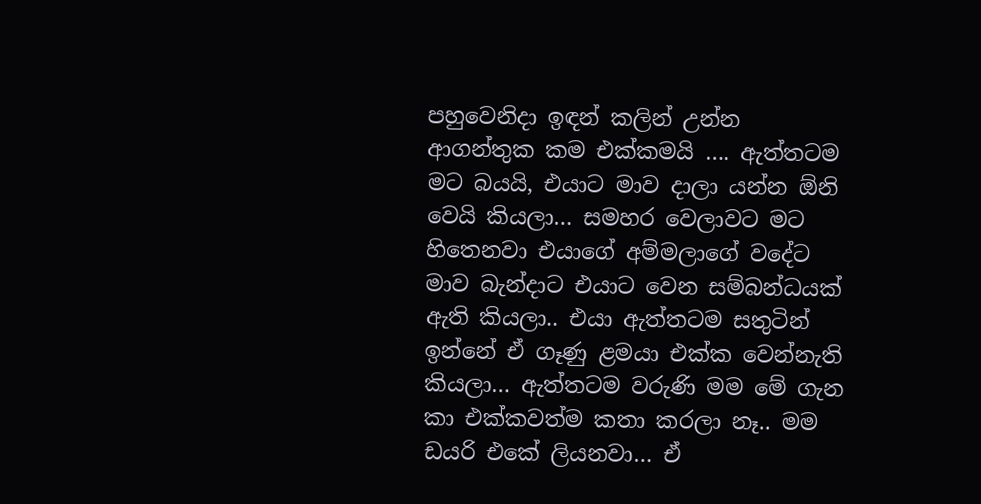පහුවෙනිදා ඉඳන් කලින් උන්න ආගන්තුක කම එක්කමයි …. ඇත්තටම මට බයයි, එයාට මාව දාලා යන්න ඕනි වෙයි කියලා… සමහර වෙලාවට මට හිතෙනවා එයාගේ අම්මලාගේ වදේට මාව බැන්දාට එයාට වෙන සම්බන්ධයක් ඇති කියලා.. එයා ඇත්තටම සතුටින් ඉන්නේ ඒ ගෑණු ළමයා එක්ක වෙන්නැති කියලා… ඇත්තටම වරුණි මම මේ ගැන කා එක්කවත්ම කතා කරලා නෑ.. මම ඩයරි එකේ ලියනවා… ඒ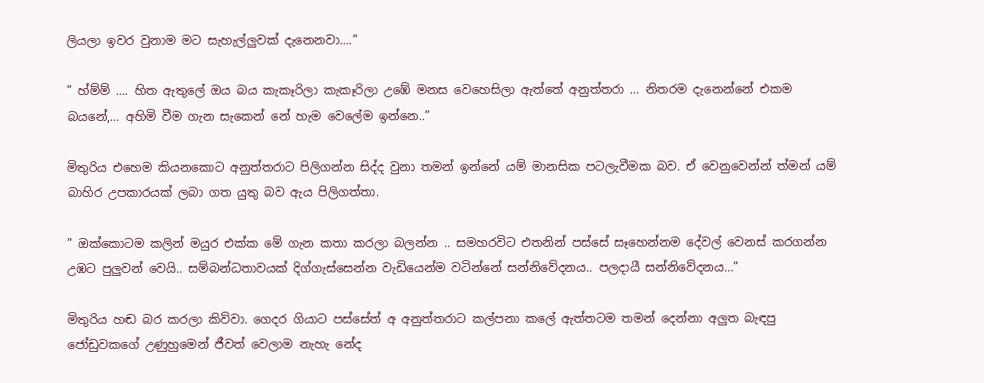ලියලා ඉවර වුනාම මට සැහැල්ලුවක් දැනෙනවා….”

” හ්ම්ම් …. හිත ඇතුලේ ඔය බය කැකෑරිලා කැකෑරිලා උඹේ මනස වෙහෙසිලා ඇත්තේ අනුත්තරා … නිතරම දැනෙන්නේ එකම බයනේ,… අහිමි වීම ගැන සැකෙන් නේ හැම වෙලේම ඉන්නෙ..”

මිතුරිය එහෙම කියනකොට අනුත්තරාට පිලිගන්න සිද්ද වුනා තමන් ඉන්නේ යම් මානසික පටලැවීමක බව. ඒ වෙනුවෙන්න් ත්මන් යම් බාහිර උපකාරයක් ලබා ගත යුතු බව ඇය පිලිගත්තා.

” ඔක්කොටම කලින් මයුර එක්ක මේ ගැන කතා කරලා බලන්න .. සමහරවිට එතනින් පස්සේ සෑහෙන්නම දේවල් වෙනස් කරගන්න උඹට පුලුවන් වෙයි.. සම්බන්ධතාවයක් දිග්ගැස්සෙන්න වැඩියෙන්ම වටින්නේ සන්නිවේදනය.. පලදායී සන්නිවේදනය…”

මිතුරිය හඬ බර කරලා කිව්වා. ගෙදර ගියාට පස්සේත් අ අනුත්තරාට කල්පනා කලේ ඇත්තටම තමන් දෙන්නා අලුත බැඳපු ජෝඩුවකගේ උණුහුමෙන් ජීවත් වෙලාම නැහැ නේද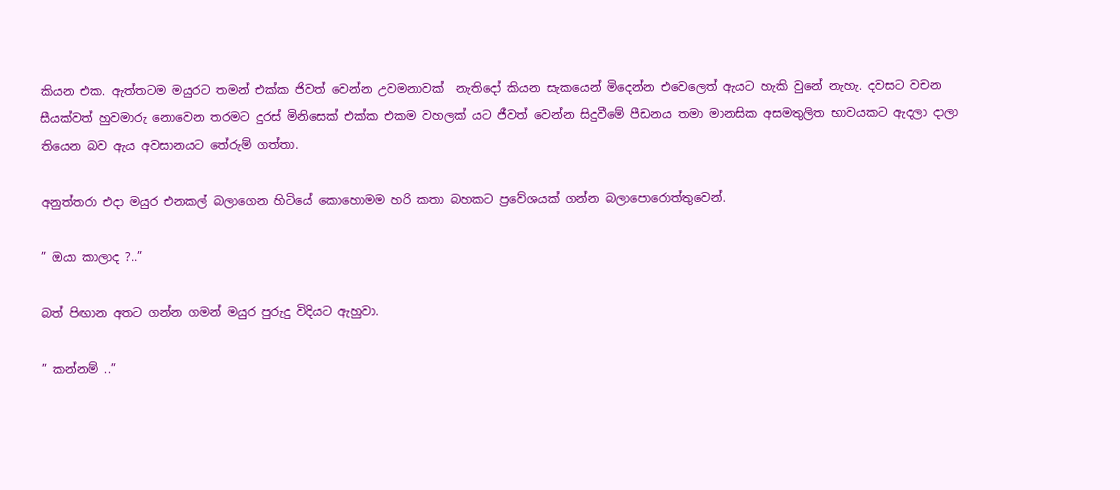කියන එක. ඇත්තටම මයුරට තමන් එක්ක ජිවත් වෙන්න උවමනාවක්  නැතිදෝ කියන සැකයෙන් මිදෙන්න එවෙලෙත් ඇයට හැකි වුනේ නැහැ. දවසට වචන සීයක්වත් හුවමාරු නොවෙන තරමට දුරස් මිනිසෙක් එක්ක එකම වහලක් යට ජීවත් වෙන්න සිදුවීමේ පීඩනය තමා මානසික අසමතුලිත භාවයකට ඇදලා දාලා තියෙන බව ඇය අවසානයට තේරුම් ගත්තා.

අනුත්තරා එදා මයුර එනකල් බලාගෙන හිටියේ කොහොමම හරි කතා බහකට ප්‍රවේශයක් ගන්න බලාපොරොත්තුවෙන්.

” ඔයා කාලාද ?..”

බත් පිඟාන අතට ගන්න ගමන් මයුර පුරුදු විදියට ඇහුවා.

” කන්නම් ..”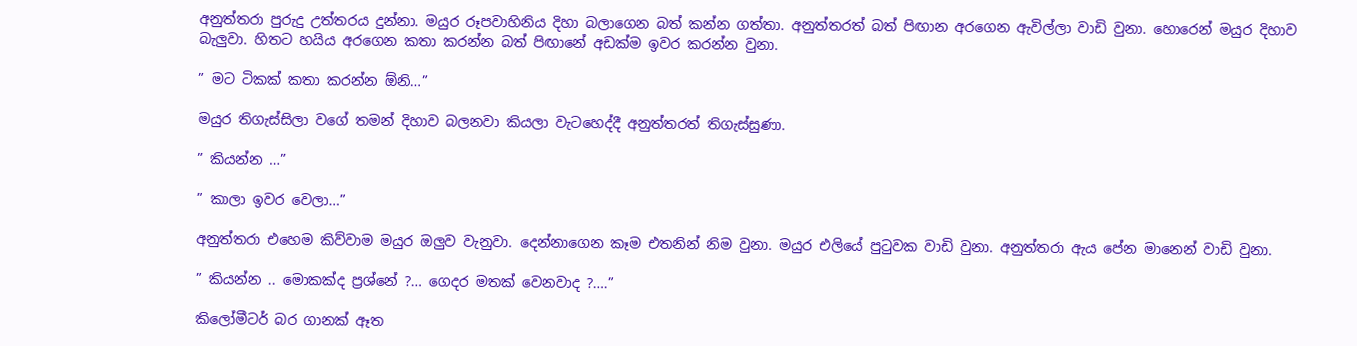අනුත්තරා පුරුදු උත්තරය දුන්නා. මයුර රූපවාහිනිය දිහා බලාගෙන බත් කන්න ගත්තා. අනුත්තරත් බත් පිඟාන අරගෙන ඇවිල්ලා වාඩි වුනා. හොරෙන් මයුර දිහාව බැලුවා. හිතට හයිය අරගෙන කතා කරන්න බත් පිඟානේ අඩක්ම ඉවර කරන්න වුනා.

” මට ටිකක් කතා කරන්න ඕනි…”

මයුර තිගැස්සිලා වගේ තමන් දිහාව බලනවා කියලා වැටහෙද්දී අනුත්තරත් තිගැස්සුණා.

” කියන්න …”

” කාලා ඉවර වෙලා…”

අනුත්තරා එහෙම කිව්වාම මයුර ඔලුව වැනුවා. දෙන්නාගෙන කෑම එතනින් නිම වුනා. මයුර එලියේ පුටුවක වාඩි වුනා. අනුත්තරා ඇය පේන මානෙන් වාඩි වුනා.

” කියන්න .. මොකක්ද ප්‍රශ්නේ ?… ගෙදර මතක් වෙනවාද ?….”

කිලෝමීටර් බර ගානක් ඈත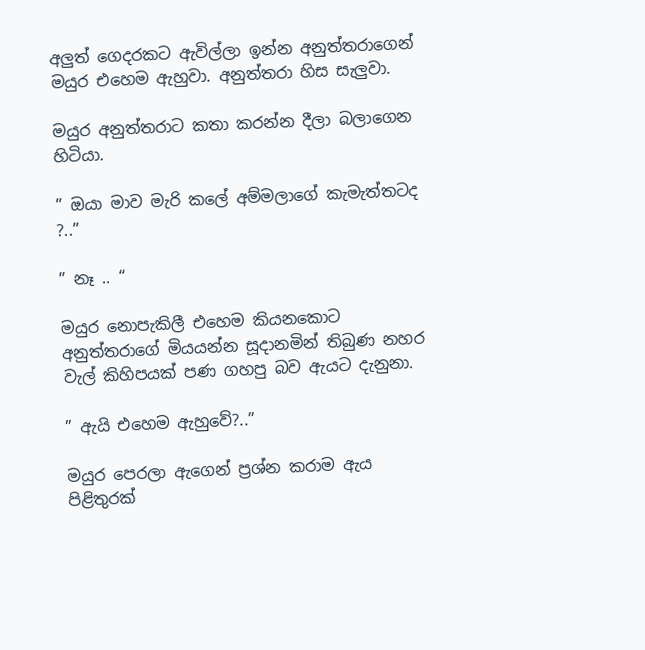අලුත් ගෙදරකට ඇවිල්ලා ඉන්න අනුත්තරාගෙන් මයුර එහෙම ඇහුවා. අනුත්තරා හිස සැලුවා.

මයුර අනුත්තරාට කතා කරන්න දීලා බලාගෙන හිටියා.

” ඔයා මාව මැරි කලේ අම්මලාගේ කැමැත්තටද ?..”

” නෑ .. “

මයුර නොපැකිලී එහෙම කියනකොට අනුත්තරාගේ මියයන්න සූදානමින් තිබුණ නහර වැල් කිහිපයක් පණ ගහපු බව ඇයට දැනුනා.

” ඇයි එහෙම ඇහුවේ?..”

මයුර පෙරලා ඇගෙන් ප්‍රශ්න කරාම ඇය පිළිතුරක්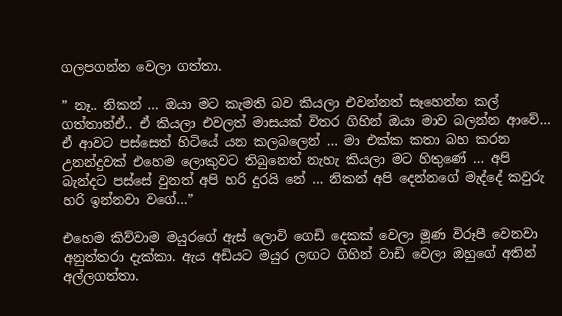ගලපගන්න වෙලා ගත්තා.

” නෑ.. නිකන් … ඔයා මට කැමති බව කියලා එවන්නත් සෑහෙන්න කල් ගත්තාන්ඒ.. ඒ කියලා එවලත් මාසයක් විතර ගිහින් ඔයා මාව බලන්න ආවේ… ඒ ආවට පස්සෙත් හිටියේ යන කලබලෙන් … මා එක්ක කතා බහ කරන උනන්දුවක් එහෙම ලොකුවට තිබුනෙත් නැහැ කියලා මට හිතුණේ … අපි බැන්දට පස්සේ වුනත් අපි හරි දුරයි නේ … නිකන් අපි දෙන්නගේ මැද්දේ කවුරු හරි ඉන්නවා වගේ…”

එහෙම කිව්වාම මයුරගේ ඇස් ලොවි ගෙඩි දෙකක් වෙලා මූණ විරූපී වෙනවා අනුත්තරා දැක්කා. ඇය අඩියට මයුර ලඟට ගිහින් වාඩි වෙලා ඔහුගේ අතින් අල්ලගත්තා.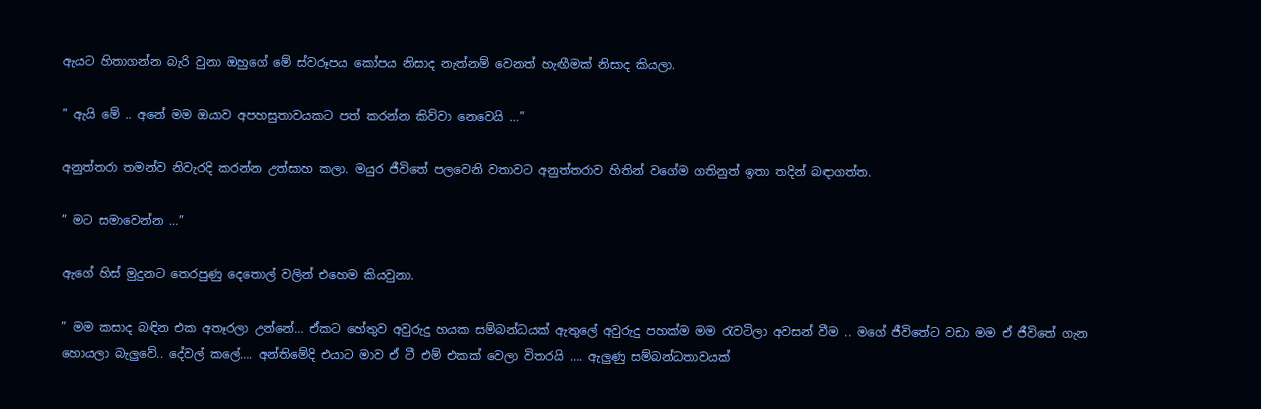ඇයට හිතාගන්න බැරි වුනා ඔහුගේ මේ ස්වරූපය කෝපය නිසාද නැත්නම් වෙනත් හැඟීමක් නිසාද කියලා.

” ඇයි මේ .. අනේ මම ඔයාව අපහසුතාවයකට පත් කරන්න කිව්වා නෙවෙයි …”

අනුත්තරා තමන්ව නිවැරදි කරන්න උත්සාහ කලා. මයුර ජීවිතේ පලවෙනි වතාවට අනුත්තරාව හිතින් වගේම ගතිනුත් ඉතා තදින් බඳාගත්ත.

” මට සමාවෙන්න …”

ඇගේ හිස් මුදුනට තෙරපුණු දෙතොල් වලින් එහෙම කියවුනා.

” මම කසාද බඳින එක අතෑරලා උන්නේ… ඒකට හේතුව අවුරුදු හයක සම්බන්ධයක් ඇතුලේ අවුරුදු පහක්ම මම රැවටිලා අවසන් වීම .. මගේ ජීවිතේට වඩා මම ඒ ජීවිතේ ගැන හොයලා බැලුවේ.. දේවල් කලේ…. අන්තිමේදි එයාට මාව ඒ ටී එම් එකක් වෙලා විතරයි …. ඇලුණු සම්බන්ධතාවයක්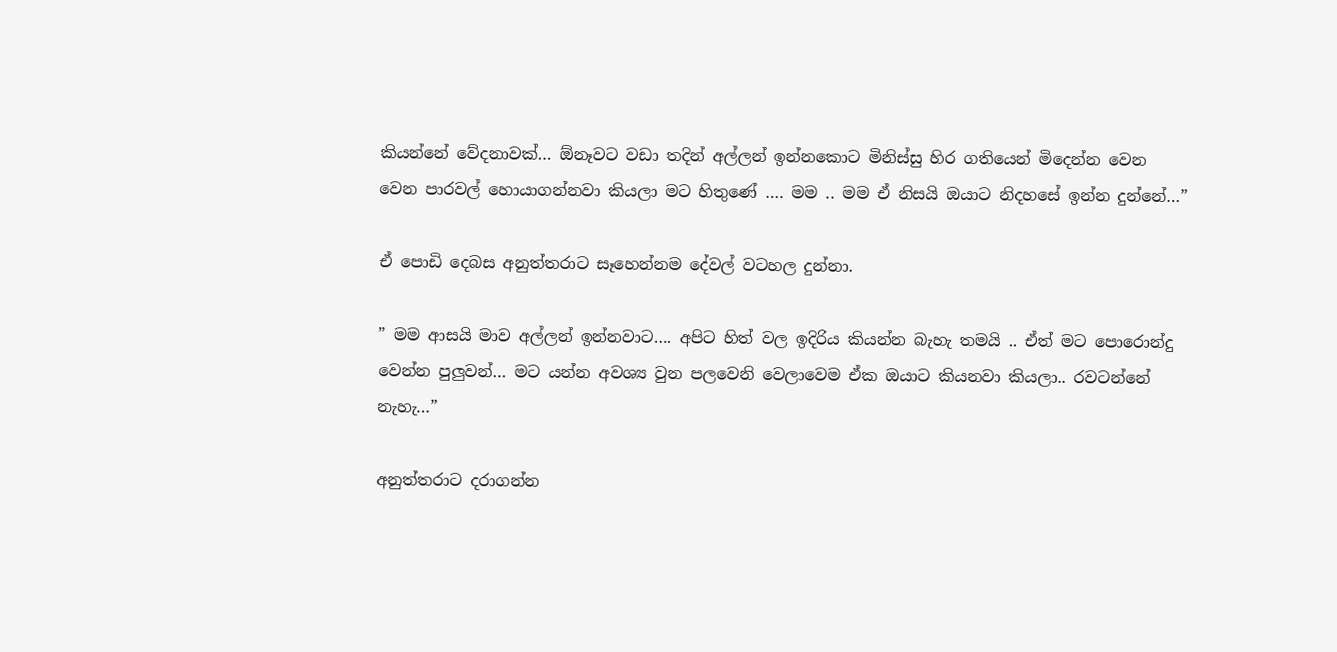කියන්නේ වේදනාවක්… ඕනෑවට වඩා තදින් අල්ලන් ඉන්නකොට මිනිස්සු හිර ගතියෙන් මිදෙන්න වෙන වෙන පාරවල් හොයාගන්නවා කියලා මට හිතුණේ …. මම .. මම ඒ නිසයි ඔයාට නිදහසේ ඉන්න දුන්නේ…”

ඒ පොඩි දෙබස අනුත්තරාට සෑහෙන්නම දේවල් වටහල දුන්නා.

” මම ආසයි මාව අල්ලන් ඉන්නවාට…. අපිට හිත් වල ඉදිරිය කියන්න බැහැ තමයි .. ඒත් මට පොරොන්දු වෙන්න පුලුවන්… මට යන්න අවශ්‍ය වුන පලවෙනි වෙලාවෙම ඒක ඔයාට කියනවා කියලා.. රවටන්නේ නැහැ…”

අනුත්තරාට දරාගන්න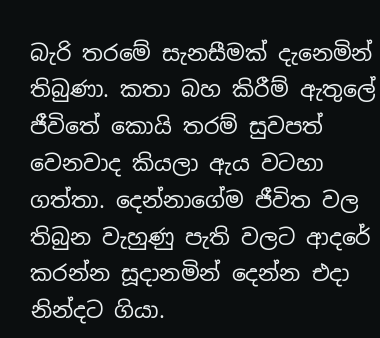බැරි තරමේ සැනසීමක් දැනෙමින් තිබුණා. කතා බහ කිරීම් ඇතුලේ ජීවිතේ කොයි තරම් සුවපත් වෙනවාද කියලා ඇය වටහා ගත්තා. දෙන්නාගේම ජීවිත වල තිබුන වැහුණු පැති වලට ආදරේ කරන්න සූදානමින් දෙන්න එදා නින්දට ගියා.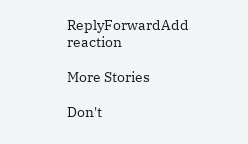ReplyForwardAdd reaction

More Stories

Don't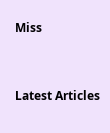Miss


Latest Articles